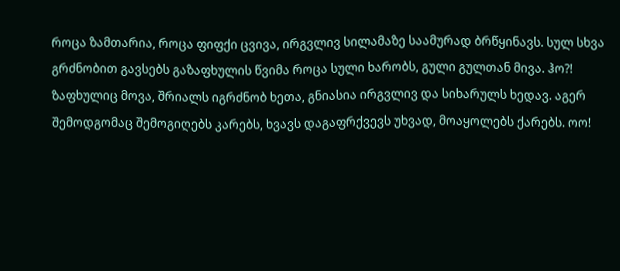როცა ზამთარია, როცა ფიფქი ცვივა, ირგვლივ სილამაზე საამურად ბრწყინავს. სულ სხვა გრძნობით გავსებს გაზაფხულის წვიმა როცა სული ხარობს, გული გულთან მივა. ჰო?! ზაფხულიც მოვა, შრიალს იგრძნობ ხეთა, გნიასია ირგვლივ და სიხარულს ხედავ. აგერ შემოდგომაც შემოგიღებს კარებს, ხვავს დაგაფრქვევს უხვად, მოაყოლებს ქარებს. ოო!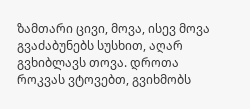ზამთარი ცივი, მოვა, ისევ მოვა გვაძაბუნებს სუსხით, აღარ გვხიბლავს თოვა. დროთა როკვას ვტოვებთ, გვიხმობს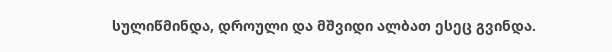სულიწმინდა, დროული და მშვიდი ალბათ ესეც გვინდა.